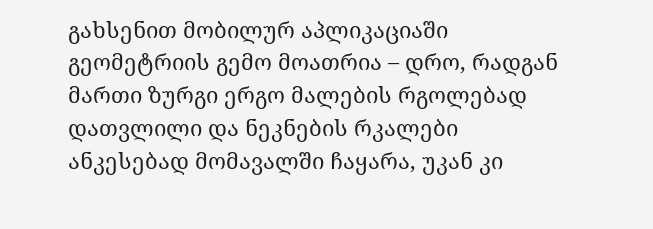გახსენით მობილურ აპლიკაციაში
გეომეტრიის გემო მოათრია – დრო, რადგან მართი ზურგი ერგო მალების რგოლებად დათვლილი და ნეკნების რკალები ანკესებად მომავალში ჩაყარა, უკან კი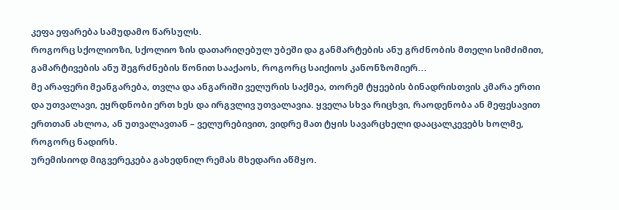კეფა ეფარება სამუდამო წარსულს.
როგორც სქოლიოზი, სქოლიო ზის დათარიღებულ უბეში და განმარტების ანუ გრძნობის მთელი სიმძიმით, გამარტივების ანუ შეგრძნების წონით სააქაოს, როგორც საიქიოს კანონზომიერ...
მე არაფერი მეანგარება, თვლა და ანგარიში ველურის საქმეა, თორემ ტყეების ბინადრისთვის კმარა ერთი და უთვალავი, ეყრდნობი ერთ ხეს და ირგვლივ უთვალავია. ყველა სხვა რიცხვი, რაოდენობა ან მეფესავით ერთთან ახლოა, ან უთვალავთან – ველურებივით, ვიდრე მათ ტყის სავარცხელი დააცალკევებს ხოლმე, როგორც ნადირს.
ურემისიოდ მიგვერეკება გახედნილ რემას მხედარი აწმყო.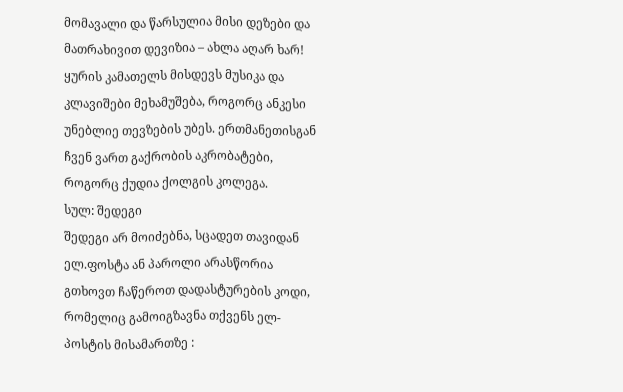მომავალი და წარსულია მისი დეზები და მათრახივით დევიზია – ახლა აღარ ხარ!
ყურის კამათელს მისდევს მუსიკა და კლავიშები მეხამუშება, როგორც ანკესი უნებლიე თევზების უბეს. ერთმანეთისგან ჩვენ ვართ გაქრობის აკრობატები, როგორც ქუდია ქოლგის კოლეგა.
სულ: შედეგი
შედეგი არ მოიძებნა, სცადეთ თავიდან
ელ.ფოსტა ან პაროლი არასწორია
გთხოვთ ჩაწეროთ დადასტურების კოდი, რომელიც გამოიგზავნა თქვენს ელ-პოსტის მისამართზე :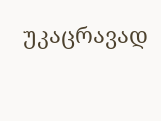უკაცრავად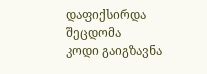დაფიქსირდა შეცდომა
კოდი გაიგზავნა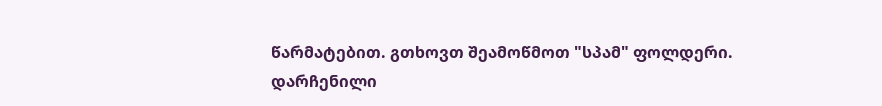წარმატებით. გთხოვთ შეამოწმოთ "სპამ" ფოლდერი.
დარჩენილი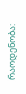რაოდენობა: